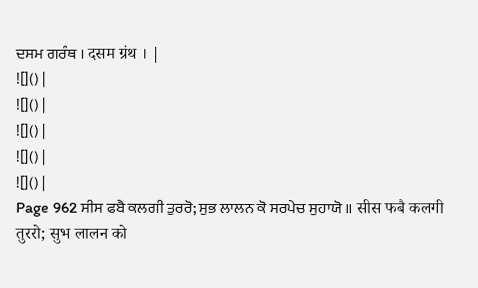ਦਸਮ ਗਰੰਥ । दसम ग्रंथ । |
![]() |
![]() |
![]() |
![]() |
![]() |
Page 962 ਸੀਸ ਫਬੈ ਕਲਗੀ ਤੁਰਰੋ; ਸੁਭ ਲਾਲਨ ਕੋ ਸਰਪੇਚ ਸੁਹਾਯੋ ॥ सीस फबै कलगी तुररो; सुभ लालन को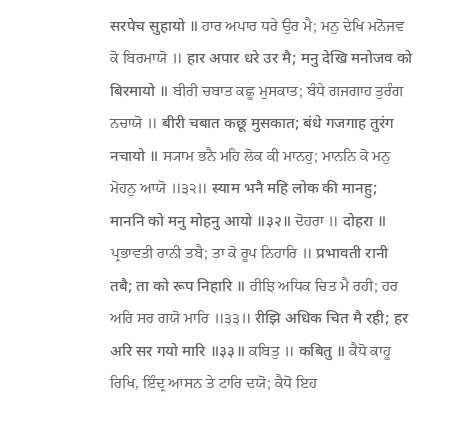सरपेच सुहायो ॥ ਹਾਰ ਅਪਾਰ ਧਰੇ ਉਰ ਮੈ; ਮਨੁ ਦੇਖਿ ਮਨੋਜਵ ਕੋ ਬਿਰਮਾਯੋ ॥ हार अपार धरे उर मै; मनु देखि मनोजव को बिरमायो ॥ ਬੀਰੀ ਚਬਾਤ ਕਛੂ ਮੁਸਕਾਤ; ਬੰਧੇ ਗਜਗਾਹ ਤੁਰੰਗ ਨਚਾਯੋ ॥ बीरी चबात कछू मुसकात; बंधे गजगाह तुरंग नचायो ॥ ਸ੍ਯਾਮ ਭਨੈ ਮਹਿ ਲੋਕ ਕੀ ਮਾਨਹੁ; ਮਾਨਨਿ ਕੋ ਮਨੁ ਮੋਹਨੁ ਆਯੋ ॥੩੨॥ स्याम भनै महि लोक की मानहु; माननि को मनु मोहनु आयो ॥३२॥ ਦੋਹਰਾ ॥ दोहरा ॥ ਪ੍ਰਭਾਵਤੀ ਰਾਨੀ ਤਬੈ; ਤਾ ਕੋ ਰੂਪ ਨਿਹਾਰਿ ॥ प्रभावती रानी तबै; ता को रूप निहारि ॥ ਰੀਝਿ ਅਧਿਕ ਚਿਤ ਮੈ ਰਹੀ; ਹਰ ਅਰਿ ਸਰ ਗਯੋ ਮਾਰਿ ॥੩੩॥ रीझि अधिक चित मै रही; हर अरि सर गयो मारि ॥३३॥ ਕਬਿਤੁ ॥ कबितु ॥ ਕੈਧੋ ਕਾਹੂ ਰਿਖਿ, ਇੰਦ੍ਰ ਆਸਨ ਤੇ ਟਾਰਿ ਦਯੋ; ਕੈਧੋ ਇਹ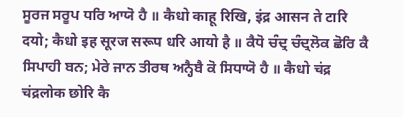ਸੂਰਜ ਸਰੂਪ ਧਰਿ ਆਯੋ ਹੈ ॥ कैधो काहू रिखि, इंद्र आसन ते टारि दयो; कैधो इह सूरज सरूप धरि आयो है ॥ ਕੈਧੋ ਚੰਦ੍ਰ ਚੰਦ੍ਰਲੋਕ ਛੋਰਿ ਕੈ ਸਿਪਾਹੀ ਬਨ; ਮੇਰੇ ਜਾਨ ਤੀਰਥ ਅਨ੍ਹੈਬੈ ਕੋ ਸਿਧਾਯੋ ਹੈ ॥ कैधो चंद्र चंद्रलोक छोरि कै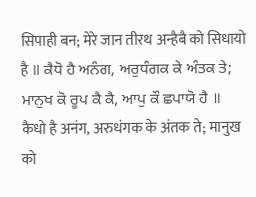सिपाही बन; मेरे जान तीरथ अन्हैबै को सिधायो है ॥ ਕੈਧੋ ਹੈ ਅਨੰਗ, ਅਰੁਧੰਗਕ ਕੇ ਅੰਤਕ ਤੇ; ਮਾਨੁਖ ਕੋ ਰੂਪ ਕੈ ਕੈ, ਆਪੁ ਕੌ ਛਪਾਯੋ ਹੈ ॥ कैधो है अनंग, अरुधंगक के अंतक ते; मानुख को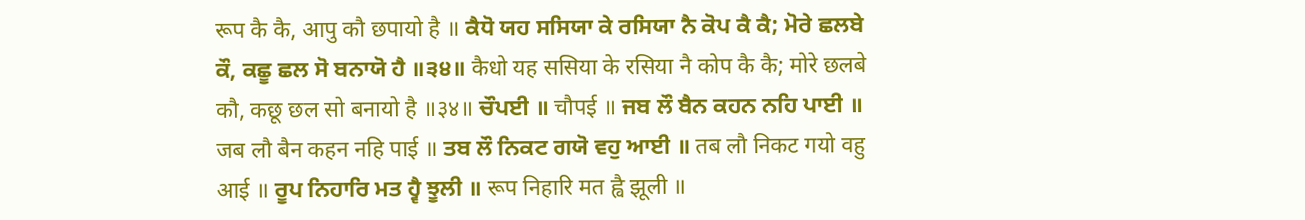रूप कै कै, आपु कौ छपायो है ॥ ਕੈਧੋ ਯਹ ਸਸਿਯਾ ਕੇ ਰਸਿਯਾ ਨੈ ਕੋਪ ਕੈ ਕੈ; ਮੋਰੇ ਛਲਬੇ ਕੌ, ਕਛੂ ਛਲ ਸੋ ਬਨਾਯੋ ਹੈ ॥੩੪॥ कैधो यह ससिया के रसिया नै कोप कै कै; मोरे छलबे कौ, कछू छल सो बनायो है ॥३४॥ ਚੌਪਈ ॥ चौपई ॥ ਜਬ ਲੌ ਬੈਨ ਕਹਨ ਨਹਿ ਪਾਈ ॥ जब लौ बैन कहन नहि पाई ॥ ਤਬ ਲੌ ਨਿਕਟ ਗਯੋ ਵਹੁ ਆਈ ॥ तब लौ निकट गयो वहु आई ॥ ਰੂਪ ਨਿਹਾਰਿ ਮਤ ਹ੍ਵੈ ਝੂਲੀ ॥ रूप निहारि मत ह्वै झूली ॥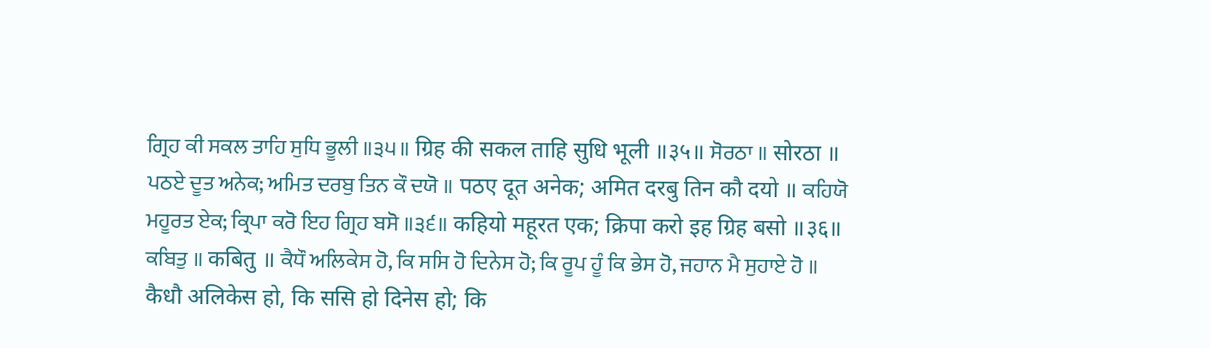ਗ੍ਰਿਹ ਕੀ ਸਕਲ ਤਾਹਿ ਸੁਧਿ ਭੂਲੀ ॥੩੫॥ ग्रिह की सकल ताहि सुधि भूली ॥३५॥ ਸੋਰਠਾ ॥ सोरठा ॥ ਪਠਏ ਦੂਤ ਅਨੇਕ; ਅਮਿਤ ਦਰਬੁ ਤਿਨ ਕੌ ਦਯੋ ॥ पठए दूत अनेक; अमित दरबु तिन कौ दयो ॥ ਕਹਿਯੋ ਮਹੂਰਤ ਏਕ; ਕ੍ਰਿਪਾ ਕਰੋ ਇਹ ਗ੍ਰਿਹ ਬਸੋ ॥੩੬॥ कहियो महूरत एक; क्रिपा करो इह ग्रिह बसो ॥३६॥ ਕਬਿਤੁ ॥ कबितु ॥ ਕੈਧੌ ਅਲਿਕੇਸ ਹੋ, ਕਿ ਸਸਿ ਹੋ ਦਿਨੇਸ ਹੋ; ਕਿ ਰੂਪ ਹੂੰ ਕਿ ਭੇਸ ਹੋ, ਜਹਾਨ ਮੈ ਸੁਹਾਏ ਹੋ ॥ कैधौ अलिकेस हो, कि ससि हो दिनेस हो; कि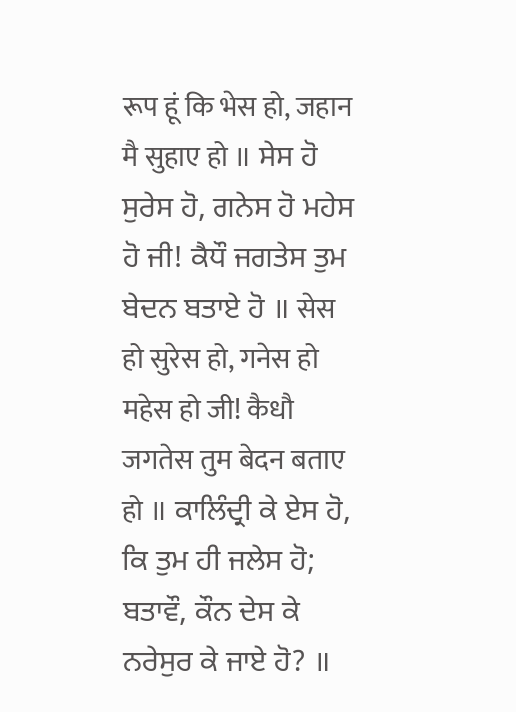रूप हूं कि भेस हो, जहान मै सुहाए हो ॥ ਸੇਸ ਹੋ ਸੁਰੇਸ ਹੋ, ਗਨੇਸ ਹੋ ਮਹੇਸ ਹੋ ਜੀ! ਕੈਧੌ ਜਗਤੇਸ ਤੁਮ ਬੇਦਨ ਬਤਾਏ ਹੋ ॥ सेस हो सुरेस हो, गनेस हो महेस हो जी! कैधौ जगतेस तुम बेदन बताए हो ॥ ਕਾਲਿੰਦ੍ਰੀ ਕੇ ਏਸ ਹੋ, ਕਿ ਤੁਮ ਹੀ ਜਲੇਸ ਹੋ; ਬਤਾਵੌ, ਕੌਨ ਦੇਸ ਕੇ ਨਰੇਸੁਰ ਕੇ ਜਾਏ ਹੋ? ॥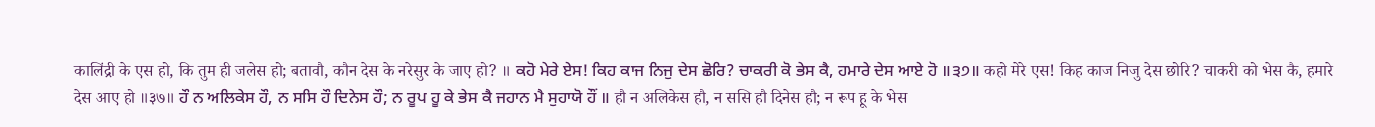कालिंद्री के एस हो, कि तुम ही जलेस हो; बतावौ, कौन देस के नरेसुर के जाए हो? ॥ ਕਹੋ ਮੇਰੇ ਏਸ! ਕਿਹ ਕਾਜ ਨਿਜੁ ਦੇਸ ਛੋਰਿ? ਚਾਕਰੀ ਕੋ ਭੇਸ ਕੈ, ਹਮਾਰੇ ਦੇਸ ਆਏ ਹੋ ॥੩੭॥ कहो मेरे एस! किह काज निजु देस छोरि? चाकरी को भेस कै, हमारे देस आए हो ॥३७॥ ਹੌ ਨ ਅਲਿਕੇਸ ਹੌ, ਨ ਸਸਿ ਹੌ ਦਿਨੇਸ ਹੌ; ਨ ਰੂਪ ਹੂ ਕੇ ਭੇਸ ਕੈ ਜਹਾਨ ਮੈ ਸੁਹਾਯੋ ਹੌਂ ॥ हौ न अलिकेस हौ, न ससि हौ दिनेस हौ; न रूप हू के भेस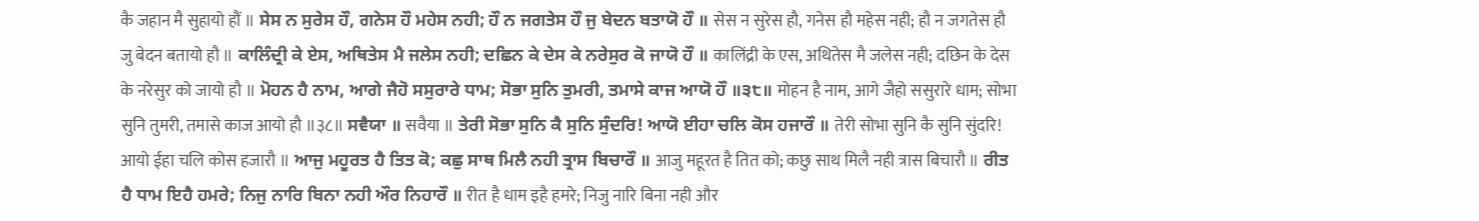कै जहान मै सुहायो हौं ॥ ਸੇਸ ਨ ਸੁਰੇਸ ਹੌ, ਗਨੇਸ ਹੌ ਮਹੇਸ ਨਹੀ; ਹੌ ਨ ਜਗਤੇਸ ਹੌ ਜੁ ਬੇਦਨ ਬਤਾਯੋ ਹੌ ॥ सेस न सुरेस हौ, गनेस हौ महेस नही; हौ न जगतेस हौ जु बेदन बतायो हौ ॥ ਕਾਲਿੰਦ੍ਰੀ ਕੇ ਏਸ, ਅਥਿਤੇਸ ਮੈ ਜਲੇਸ ਨਹੀ; ਦਛਿਨ ਕੇ ਦੇਸ ਕੇ ਨਰੇਸੁਰ ਕੋ ਜਾਯੋ ਹੌ ॥ कालिंद्री के एस, अथितेस मै जलेस नही; दछिन के देस के नरेसुर को जायो हौ ॥ ਮੋਹਨ ਹੈ ਨਾਮ, ਆਗੇ ਜੈਹੋ ਸਸੁਰਾਰੇ ਧਾਮ; ਸੋਭਾ ਸੁਨਿ ਤੁਮਰੀ, ਤਮਾਸੇ ਕਾਜ ਆਯੋ ਹੌ ॥੩੮॥ मोहन है नाम, आगे जैहो ससुरारे धाम; सोभा सुनि तुमरी, तमासे काज आयो हौ ॥३८॥ ਸਵੈਯਾ ॥ सवैया ॥ ਤੇਰੀ ਸੋਭਾ ਸੁਨਿ ਕੈ ਸੁਨਿ ਸੁੰਦਰਿ! ਆਯੋ ਈਹਾ ਚਲਿ ਕੋਸ ਹਜਾਰੌ ॥ तेरी सोभा सुनि कै सुनि सुंदरि! आयो ईहा चलि कोस हजारौ ॥ ਆਜੁ ਮਹੂਰਤ ਹੈ ਤਿਤ ਕੋ; ਕਛੁ ਸਾਥ ਮਿਲੈ ਨਹੀ ਤ੍ਰਾਸ ਬਿਚਾਰੌ ॥ आजु महूरत है तित को; कछु साथ मिलै नही त्रास बिचारौ ॥ ਰੀਤ ਹੈ ਧਾਮ ਇਹੈ ਹਮਰੇ; ਨਿਜੁ ਨਾਰਿ ਬਿਨਾ ਨਹੀ ਔਰ ਨਿਹਾਰੌ ॥ रीत है धाम इहै हमरे; निजु नारि बिना नही और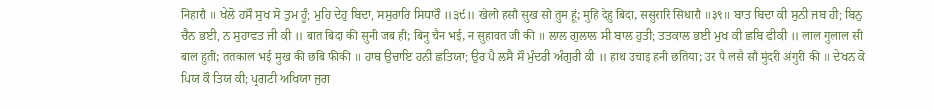निहारौ ॥ ਖੇਲੋ ਹਸੌ ਸੁਖ ਸੋ ਤੁਮ ਹੂੰ; ਮੁਹਿ ਦੇਹੁ ਬਿਦਾ, ਸਸੁਰਾਰਿ ਸਿਧਾਰੌ ॥੩੯॥ खेलो हसौ सुख सो तुम हूं; मुहि देहु बिदा, ससुरारि सिधारौ ॥३९॥ ਬਾਤ ਬਿਦਾ ਕੀ ਸੁਨੀ ਜਬ ਹੀ; ਬਿਨੁ ਚੈਨ ਭਈ, ਨ ਸੁਹਾਵਤ ਜੀ ਕੀ ॥ बात बिदा की सुनी जब ही; बिनु चैन भई, न सुहावत जी की ॥ ਲਾਲ ਗੁਲਾਲ ਸੀ ਬਾਲ ਹੁਤੀ; ਤਤਕਾਲ ਭਈ ਮੁਖ ਕੀ ਛਬਿ ਫੀਕੀ ॥ लाल गुलाल सी बाल हुती; ततकाल भई मुख की छबि फीकी ॥ ਹਾਥ ਉਚਾਇ ਹਨੀ ਛਤਿਯਾ; ਉਰ ਪੈ ਲਸੈ ਸੌ ਮੁੰਦਰੀ ਅੰਗੁਰੀ ਕੀ ॥ हाथ उचाइ हनी छतिया; उर पै लसै सौ मुंदरी अंगुरी की ॥ ਦੇਖਨ ਕੋ ਪਿਯ ਕੌ ਤਿਯ ਕੀ; ਪ੍ਰਗਟੀ ਅਖਿਯਾ ਜੁਗ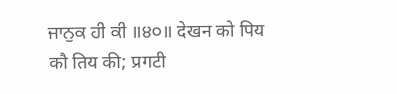ਜਾਨੁਕ ਹੀ ਕੀ ॥੪੦॥ देखन को पिय कौ तिय की; प्रगटी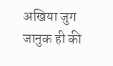अखिया जुग जानुक ही की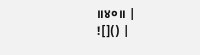॥४०॥ |
![]() |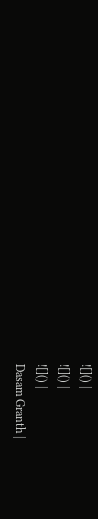![]() |
![]() |
![]() |
Dasam Granth |